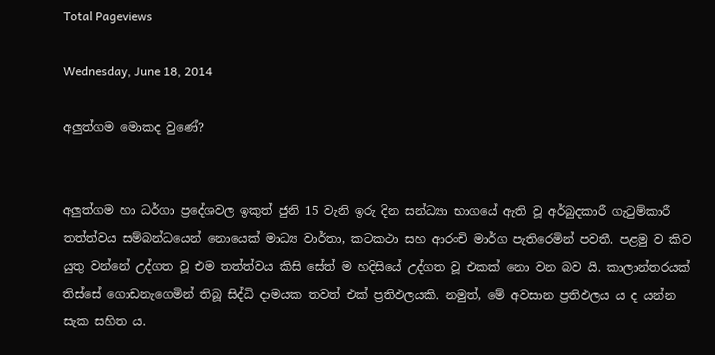Total Pageviews

Wednesday, June 18, 2014

අලුත්ගම මොකද වුණේ?


අලුත්ගම හා ධර්ගා ප්‍රදේශවල ඉකුත් ජුනි 15 වැනි ඉරු දින සන්ධ්‍යා භාගයේ ඇති වූ අර්බුදකාරී ගැටුම්කාරී තත්ත්වය සම්බන්ධයෙන් නොයෙක් මාධ්‍ය වාර්තා, කටකථා සහ ආරංචි මාර්ග පැතිරෙමින් පවතී. පළමු ව කිව යුතු වන්නේ උද්ගත වූ එම තත්ත්වය කිසි සේත් ම හදිසියේ උද්ගත වූ එකක් නො වන බව යි. කාලාන්තරයක් තිස්සේ ගොඩනැගෙමින් තිබූ සිද්ධි දාමයක තවත් එක් ප්‍රතිඵලයකි. නමුත්, මේ අවසාන ප්‍රතිඵලය ය ද යන්න සැක සහිත ය.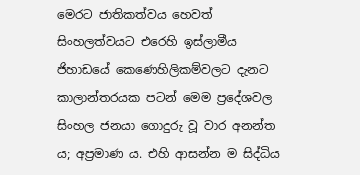මෙරට ජාතිකත්වය හෙවත් සිංහලත්වයට එරෙහි ඉස්ලාමීය ජිහාඩයේ කෙණෙහිලිකම්වලට දැනට කාලාන්තරයක පටන් මෙම ප්‍රදේශවල සිංහල ජනයා ගොදුරු වූ වාර අනන්ත ය; අප්‍රමාණ ය. එහි ආසන්න ම සිද්ධිය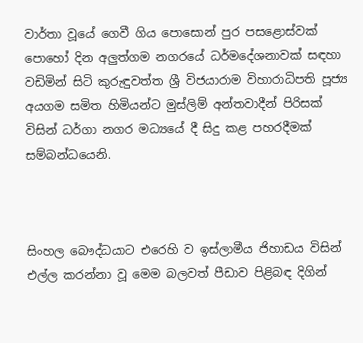වාර්තා වූයේ ගෙවී ගිය පොසොන් පුර පසළොස්වක් පොහෝ දින අලුත්ගම නගරයේ ධර්මදේශනාවක් සඳහා වඩිමින් සිටි කුරුඳුවත්ත ශ්‍රී විජයාරාම විහාරාධිපති පූජ්‍ය අයගම සමිත හිමියන්ට මුස්ලිම් අන්තවාදීන් පිරිසක් විසින් ධර්ගා නගර මධ්‍යයේ දී සිදු කළ පහරදීමක් සම්බන්ධයෙනි.



සිංහල බෞද්ධයාට එරෙහි ව ඉස්ලාමීය ජිහාඩය විසින් එල්ල කරන්නා වූ මෙම බලවත් පීඩාව පිළිබඳ දිගින්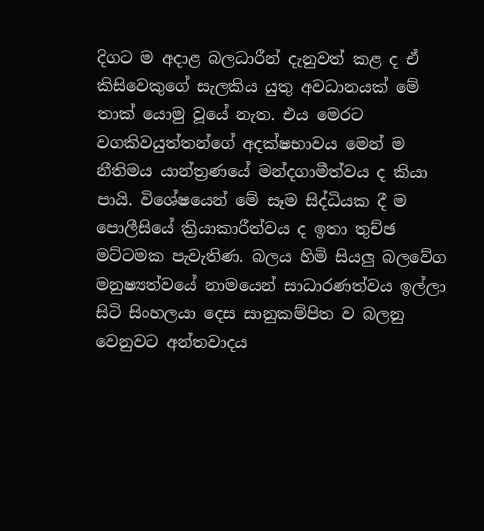දිගට ම අදාළ බලධාරීන් දැනුවත් කළ ද ඒ කිසිවෙකුගේ සැලකිය යුතු අවධානයක් මේ තාක් යොමු වූයේ නැත. එය මෙරට වගකිවයුත්තන්ගේ අදක්ෂභාවය මෙන් ම නීතිමය යාන්ත්‍රණයේ මන්දගාමීත්වය ද කියා පායි. විශේෂයෙන් මේ සෑම සිද්ධියක දී ම පොලීසියේ ක්‍රියාකාරීත්වය ද ඉතා තුච්ඡ මට්ටමක පැවැතිණ. බලය හිමි සියලු බලවේග මනුෂ්‍යත්වයේ නාමයෙන් සාධාරණත්වය ඉල්ලා සිටි සිංහලයා දෙස සානුකම්පිත ව බලනු වෙනුවට අන්තවාදය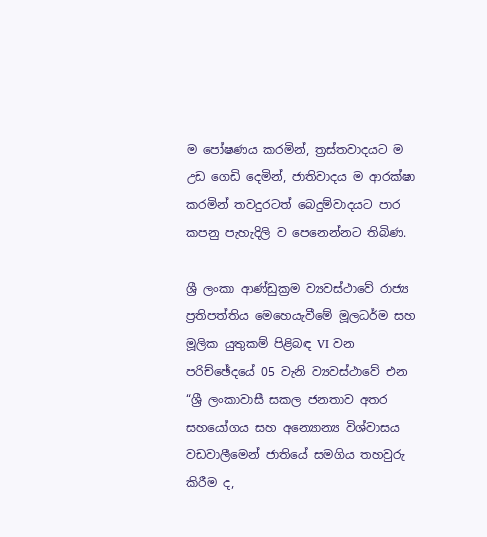ම පෝෂණය කරමින්, ත්‍රස්තවාදයට ම උඩ ගෙඩි දෙමින්, ජාතිවාදය ම ආරක්ෂා කරමින් තවදුරටත් බෙදුම්වාදයට පාර කපනු පැහැදිලි ව පෙනෙන්නට තිබිණ.

ශ්‍රී ලංකා ආණ්ඩුක්‍රම ව්‍යවස්ථාවේ රාජ්‍ය ප්‍රතිපත්තිය මෙහෙයැවීමේ මූලධර්ම සහ මූලික යුතුකම් පිළිබඳ VI වන පරිච්ඡේදයේ 05 වැනි ව්‍යවස්ථාවේ එන “ශ්‍රී ලංකාවාසී සකල ජනතාව අතර සහයෝගය සහ අන්‍යොන්‍ය විශ්වාසය වඩවාලීමෙන් ජාතියේ සමගිය තහවුරු කිරීම ද,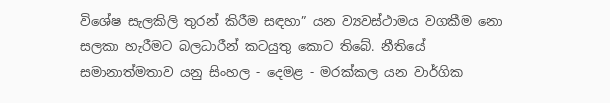විශේෂ සැලකිලි තුරන් කිරීම සඳහා” යන ව්‍යවස්ථාමය වගකීම නො සලකා හැරීමට බලධාරීන් කටයුතු කොට තිබේ. නීතියේ සමානාත්මතාව යනු සිංහල - දෙමළ - මරක්කල යන වාර්ගික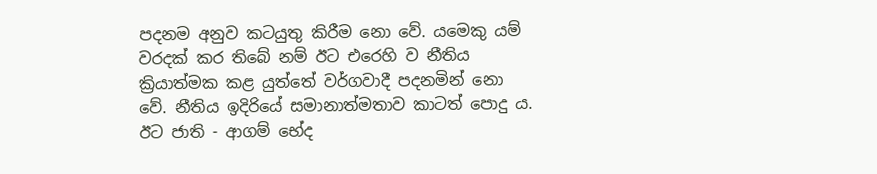පදනම අනුව කටයුතු කිරීම නො වේ. යමෙකු යම් වරදක් කර තිබේ නම් ඊට එරෙහි ව නීතිය ක්‍රියාත්මක කළ යුත්තේ වර්ගවාදී පදනමින් නො වේ. නීතිය ඉදිරියේ සමානාත්මතාව කාටත් පොදු ය. ඊට ජාති - ආගම් භේද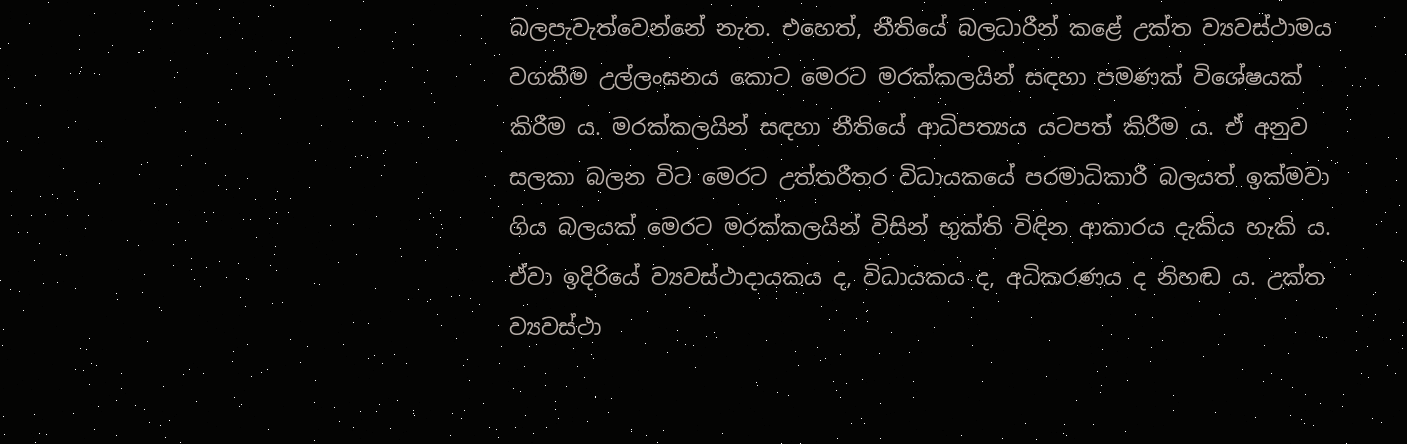බලපැවැත්වෙන්නේ නැත. එහෙත්, නීතියේ බලධාරීන් කළේ උක්ත ව්‍යවස්ථාමය වගකීම උල්ලංඝනය කොට මෙරට මරක්කලයින් සඳහා පමණක් විශේෂයක් කිරීම ය. මරක්කලයින් සඳහා නීතියේ ආධිපත්‍යය යටපත් කිරීම ය. ඒ අනුව සලකා බලන විට මෙරට උත්තරීතර විධායකයේ පරමාධිකාරී බලයත් ඉක්මවා ගිය බලයක් මෙරට මරක්කලයින් විසින් භුක්ති විඳින ආකාරය දැකිය හැකි ය. ඒවා ඉදිරියේ ව්‍යවස්ථාදායකය ද, විධායකය ද, අධිකරණය ද නිහඬ ය. උක්ත ව්‍යවස්ථා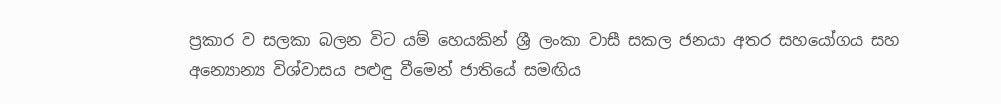ප්‍රකාර ව සලකා බලන විට යම් හෙයකින් ශ්‍රී ලංකා වාසී සකල ජනයා අතර සහයෝගය සහ අන්‍යොන්‍ය විශ්වාසය පළුඳු වීමෙන් ජාතියේ සමඟිය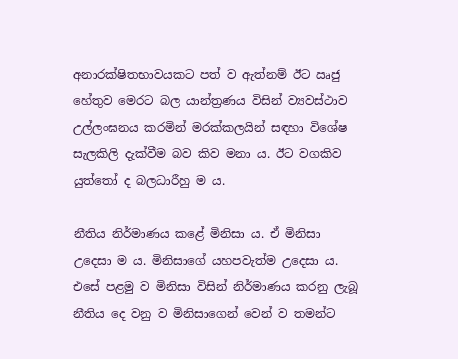අනාරක්ෂිතභාවයකට පත් ව ඇත්නම් ඊට ඍජු හේතුව මෙරට බල යාන්ත්‍රණය විසින් ව්‍යවස්ථාව උල්ලංඝනය කරමින් මරක්කලයින් සඳහා විශේෂ සැලකිලි දැක්වීම බව කිව මනා ය. ඊට වගකිව යුත්තෝ ද බලධාරීහු ම ය.

නීතිය නිර්මාණය කළේ මිනිසා ය. ඒ මිනිසා උදෙසා ම ය. මිනිසාගේ යහපවැත්ම උදෙසා ය. එසේ පළමු ව මිනිසා විසින් නිර්මාණය කරනු ලැබූ නීතිය දෙ වනු ව මිනිසාගෙන් වෙන් ව තමන්ට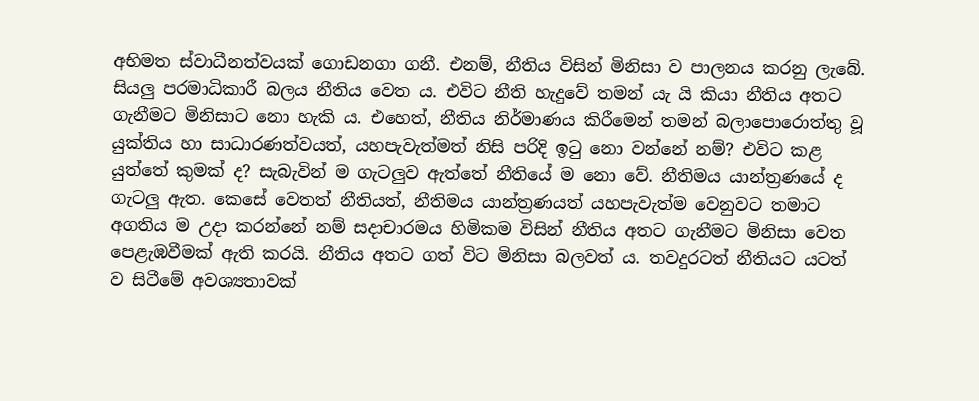අභිමත ස්වාධීනත්වයක් ගොඩනගා ගනී. එනම්, නීතිය විසින් මිනිසා ව පාලනය කරනු ලැබේ. සියලු පරමාධිකාරී බලය නීතිය වෙත ය. එවිට නීති හැදුවේ තමන් යැ යි කියා නීතිය අතට ගැනීමට මිනිසාට නො හැකි ය. එහෙත්, නීතිය නිර්මාණය කිරීමෙන් තමන් බලාපොරොත්තු වූ යුක්තිය හා සාධාරණත්වයත්, යහපැවැත්මත් නිසි පරිදි ඉටු නො වන්නේ නම්? එවිට කළ යුත්තේ කුමක් ද? සැබැවින් ම ගැටලුව ඇත්තේ නීතියේ ම නො වේ. නීතිමය යාන්ත්‍රණයේ ද ගැටලු ඇත. කෙසේ වෙතත් නීතියත්, නීතිමය යාන්ත්‍රණයත් යහපැවැත්ම වෙනුවට තමාට අගතිය ම උදා කරන්නේ නම් සදාචාරමය හිමිකම විසින් නීතිය අතට ගැනීමට මිනිසා වෙත පෙළැඹවීමක් ඇති කරයි. නීතිය අතට ගත් විට මිනිසා බලවත් ය. තවදුරටත් නීතියට යටත් ව සිටීමේ අවශ්‍යතාවක්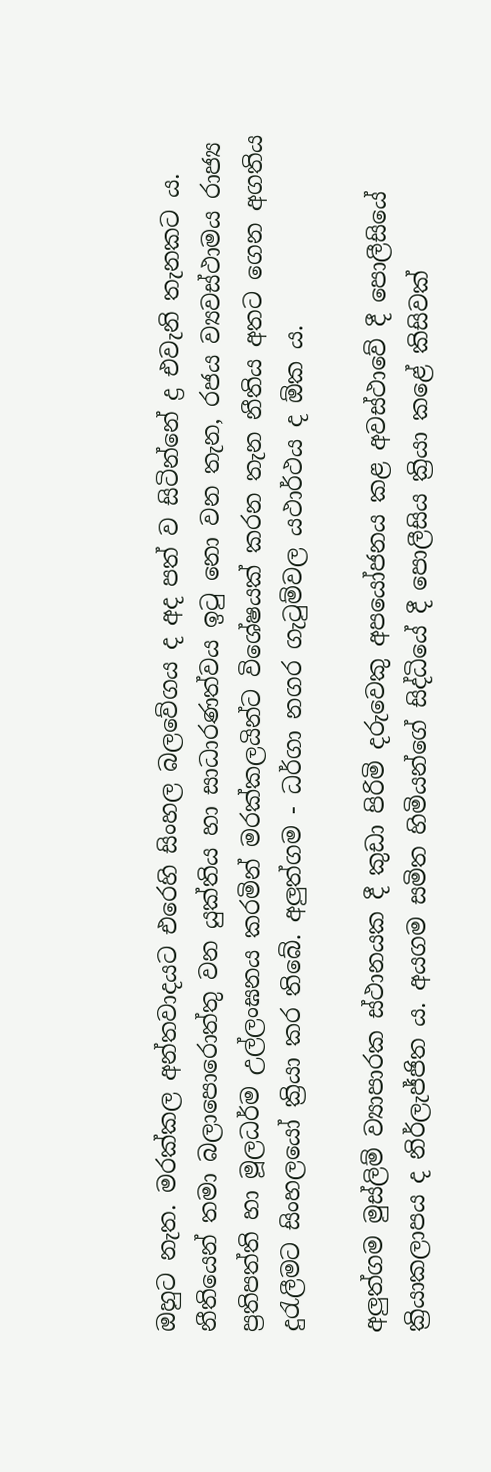ඔහුට නැත. මරක්කල අන්තවාදයට එරෙහි සිංහල බලවේගය ද අද පත් ව සිටින්නේ ද්‍ර එවැනි තැනකට ය. නීතියෙන් තමා බලාපොරොත්තු වන යුක්තිය හා සාධාරණත්වය ඉටු නො වන තැන, රජය ව්‍යවස්ථාමය රාජ්‍ය ප්‍රතිපත්ති හා මූලධර්ම උල්ලංඝනය කරමින් මරක්කලයින්ට විශේෂයක් කරන තැන නීතිය අතට ගෙන අගතිය දුරැලීමට සිංහලයෝ ක්‍රියා කර තිබේ. අලුත්ගම - ධර්ගා නගර ගැටුම්වල යථාර්ථය ද ඕක ය.

අලුත්ගම මුස්ලිම් ව්‍යාපාරක ස්ථානයක දී කුඩා පිරිමි දරුවෙකු අපයෝජනය කළ අවස්ථාවේ දී පොලීසියේ ක්‍රියාකලාපය ද නිර්ලැජ්ජිත ය. අයගම සමිත හිමියන්ගේ සිද්ධියේ දී පොලීසිය ක්‍රියා කළේ කිසිවක්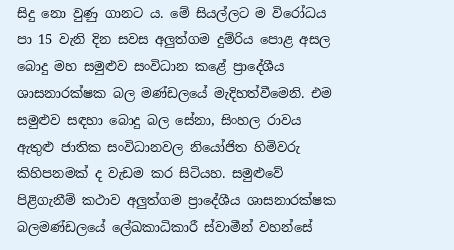සිදු නො වුණු ගානට ය. මේ සියල්ලට ම විරෝධය පා 15 වැනි දින සවස අලුත්ගම දුම්රිය පොළ අසල බොදු මහ සමුළුව සංවිධාන කළේ ප්‍රාදේශීය ශාසනාරක්ෂක බල මණ්ඩලයේ මැදිහත්වීමෙනි. එම සමුළුව සඳහා බොදු බල සේනා, සිංහල රාවය ඇතුළු ජාතික සංවිධානවල නියෝජිත හිමිවරු කිහිපනමක් ද වැඩම කර සිටියහ. සමුළුවේ පිළිගැනීම් කථාව අලුත්ගම ප්‍රාදේශීය ශාසනාරක්ෂක බලමණ්ඩලයේ ලේඛකාධිකාරී ස්වාමීන් වහන්සේ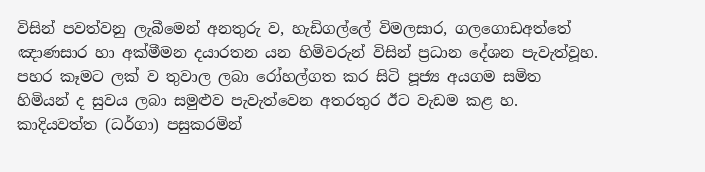විසින් පවත්වනු ලැබීමෙන් අනතුරු ව, හැඩිගල්ලේ විමලසාර, ගලගොඩඅත්තේ ඤාණසාර හා අක්මීමන දයාරතන යන හිමිවරුන් විසින් ප්‍රධාන දේශන පැවැත්වූහ. පහර කෑමට ලක් ව තුවාල ලබා රෝහල්ගත කර සිටි පූජ්‍ය අයගම සමිත හිමියන් ද සුවය ලබා සමුළුව පැවැත්වෙන අතරතුර ඊට වැඩම කළ හ. කාදියවත්ත (ධර්ගා) පසුකරමින්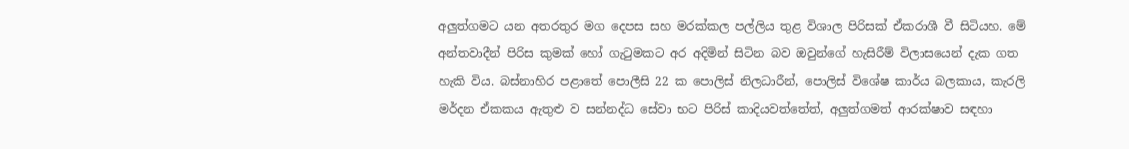අලුත්ගමට යන අතරතුර මග දෙපස සහ මරක්කල පල්ලිය තුළ විශාල පිරිසක් ඒකරාශී වී සිටියහ. මේ අන්තවාදීන් පිරිස කුමක් හෝ ගැටුමකට අර අදිමින් සිටින බව ඔවුන්ගේ හැසිරීම් විලාසයෙන් දැක ගත හැකි විය. බස්නාහිර පළාතේ පොලීසි 22 ක පොලිස් නිලධාරීන්, පොලිස් විශේෂ කාර්ය බලකාය, කැරලි මර්දන ඒකකය ඇතුළු ව සන්නද්ධ සේවා භට පිරිස් කාදියවත්තේත්, අලුත්ගමත් ආරක්ෂාව සඳහා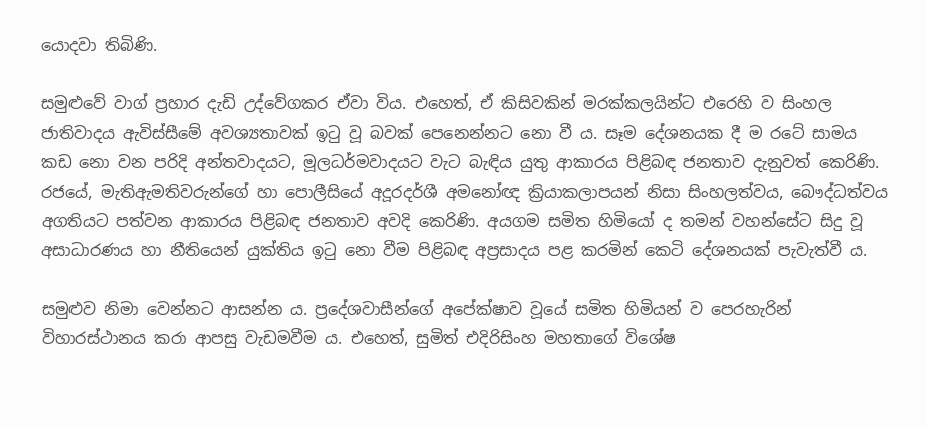යොදවා තිබිණි.

සමුළුවේ වාග් ප්‍රහාර දැඩි උද්වේගකර ඒවා විය. එහෙත්, ඒ කිසිවකින් මරක්කලයින්ට එරෙහි ව සිංහල ජාතිවාදය ඇවිස්සීමේ අවශ්‍යතාවක් ඉටු වූ බවක් පෙනෙන්නට නො වී ය. සෑම දේශනයක දී ම රටේ සාමය කඩ නො වන පරිදි අන්තවාදයට, මූලධර්මවාදයට වැට බැඳිය යුතු ආකාරය පිළිබඳ ජනතාව දැනුවත් කෙරිණි. රජයේ, මැතිඇමතිවරුන්ගේ හා පොලීසියේ අදූරදර්ශී අමනෝඥ ක්‍රියාකලාපයන් නිසා සිංහලත්වය, බෞද්ධත්වය අගතියට පත්වන ආකාරය පිළිබඳ ජනතාව අවදි කෙරිණි. අයගම සමිත හිමියෝ ද තමන් වහන්සේට සිදු වූ අසාධාරණය හා නීතියෙන් යුක්තිය ඉටු නො වීම පිළිබඳ අප්‍රසාදය පළ කරමින් කෙටි දේශනයක් පැවැත්වී ය.

සමුළුව නිමා වෙන්නට ආසන්න ය. ප්‍රදේශවාසීන්ගේ අපේක්ෂාව වූයේ සමිත හිමියන් ව පෙරහැරින් විහාරස්ථානය කරා ආපසු වැඩමවීම ය. එහෙත්, සුමිත් එදිරිසිංහ මහතාගේ විශේෂ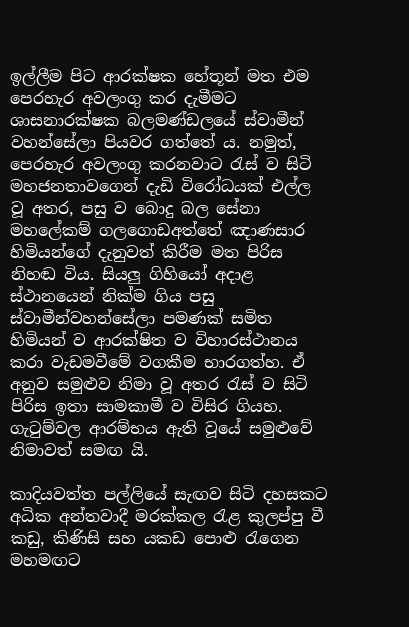ඉල්ලීම පිට ආරක්ෂක හේතූන් මත එම පෙරහැර අවලංගු කර දැමීමට ශාසනාරක්ෂක බලමණ්ඩලයේ ස්වාමීන් වහන්සේලා පියවර ගත්තේ ය. නමුත්, පෙරහැර අවලංගු කරනවාට රැස් ව සිටි මහජනතාවගෙන් දැඩි විරෝධයක් එල්ල වූ අතර, පසු ව බොදු බල සේනා මහලේකම් ගලගොඩඅත්තේ ඤාණසාර හිමියන්ගේ දැනුවත් කිරීම මත පිරිස නිහඬ විය. සියලු ගිහියෝ අදාළ ස්ථානයෙන් නික්ම ගිය පසු ස්වාමීන්වහන්සේලා පමණක් සමිත හිමියන් ව ආරක්ෂිත ව විහාරස්ථානය කරා වැඩමවීමේ වගකීම භාරගත්හ. ඒ අනුව සමුළුව නිමා වූ අතර රැස් ව සිටි පිරිස ඉතා සාමකාමී ව විසිර ගියහ. ගැටුම්වල ආරම්භය ඇති වූයේ සමුළුවේ නිමාවත් සමඟ යි.

කාදියවත්ත පල්ලියේ සැඟව සිටි දහසකට අධික අන්තවාදී මරක්කල රැළ කුලප්පු වී කඩු, කිණිසි සහ යකඩ පොළු රැගෙන මහමඟට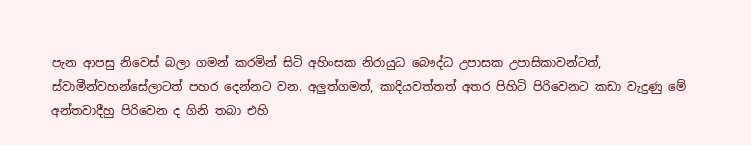පැන ආපසු නිවෙස් බලා ගමන් කරමින් සිටි අහිංසක නිරායුධ බෞද්ධ උපාසක උපාසිකාවන්ටත්, ස්වාමීන්වහන්සේලාටත් පහර දෙන්නට වන. අලුත්ගමත්, කාදියවත්තත් අතර පිහිටි පිරිවෙනට කඩා වැදුණු මේ අන්තවාදීහු පිරිවෙන ද ගිනි තබා එහි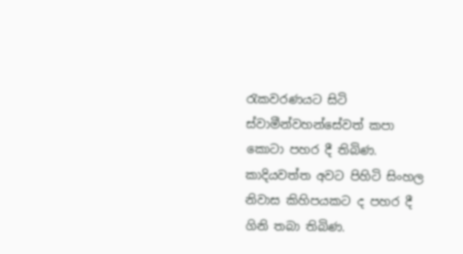රැකවරණයට සිටි ස්වාමීන්වහන්සේවත් කපා කොටා පහර දී තිබිණ. කාදියවත්ත අවට පිහිටි සිංහල නිවාස කිහිපයකට ද පහර දී ගිනි තබා තිබිණ.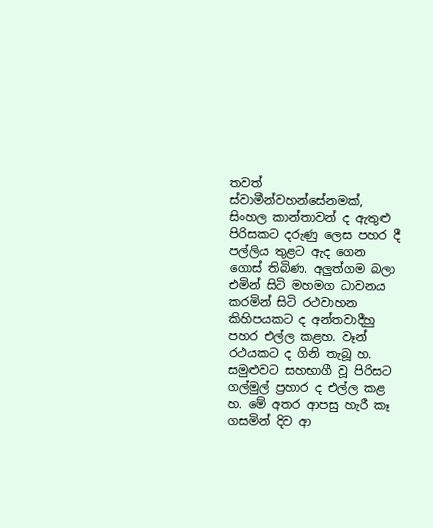තවත් ස්වාමීන්වහන්සේනමක්, සිංහල කාන්තාවන් ද ඇතුළු පිරිසකට දරුණු ලෙස පහර දී පල්ලිය තුළට ඇද ගෙන ගොස් තිබිණ. අලුත්ගම බලා එමින් සිටි මහමග ධාවනය කරමින් සිටි රථවාහන කිහිපයකට ද අන්තවාදීහු පහර එල්ල කළහ. වෑන් රථයකට ද ගිනි තැබූ හ. සමුළුවට සහභාගී වූ පිරිසට ගල්මුල් ප්‍රහාර ද එල්ල කළ හ. මේ අතර ආපසු හැරී කෑ ගසමින් දිව ආ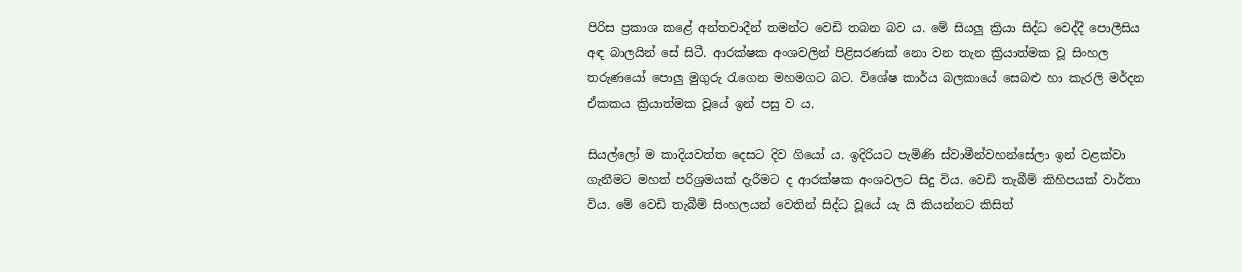පිරිස ප්‍රකාශ කළේ අන්තවාදීන් තමන්ට වෙඩි තබන බව ය. මේ සියලු ක්‍රියා සිද්ධ වෙද්දී පොලීසිය අඳ බාලයින් සේ සිටී. ආරක්ෂක අංශවලින් පිළිසරණක් නො වන තැන ක්‍රියාත්මක වූ සිංහල තරුණයෝ පොලු මුගුරු රැගෙන මහමගට බට. විශේෂ කාර්ය බලකායේ සෙබළු හා කැරලි මර්දන ඒකකය ක්‍රියාත්මක වූයේ ඉන් පසු ව ය.

සියල්ලෝ ම කාදියවත්ත දෙසට දිව ගියෝ ය. ඉදිරියට පැමිණි ස්වාමීන්වහන්සේලා ඉන් වළක්වා ගැනීමට මහත් පරිශ්‍රමයක් දැරීමට ද ආරක්ෂක අංශවලට සිදු විය. වෙඩි තැබීම් කිහිපයක් වාර්තා විය. මේ වෙඩි තැබීම් සිංහලයන් වෙතින් සිද්ධ වූයේ යැ යි කියන්නට කිසිත්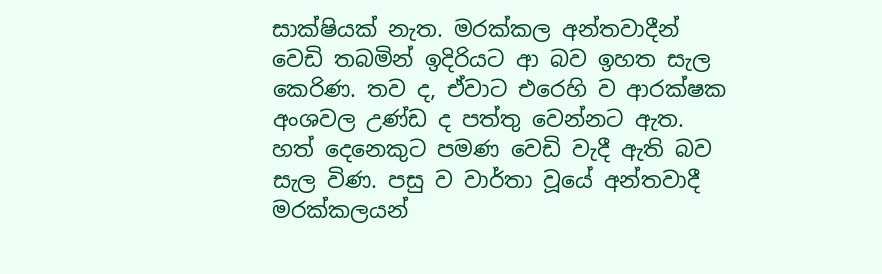සාක්ෂියක් නැත. මරක්කල අන්තවාදීන් වෙඩි තබමින් ඉදිරියට ආ බව ඉහත සැල කෙරිණ. තව ද, ඒවාට එරෙහි ව ආරක්ෂක අංශවල උණ්ඩ ද පත්තු වෙන්නට ඇත. හත් දෙනෙකුට පමණ වෙඩි වැදී ඇති බව සැල විණ. පසු ව වාර්තා වූයේ අන්තවාදී මරක්කලයන්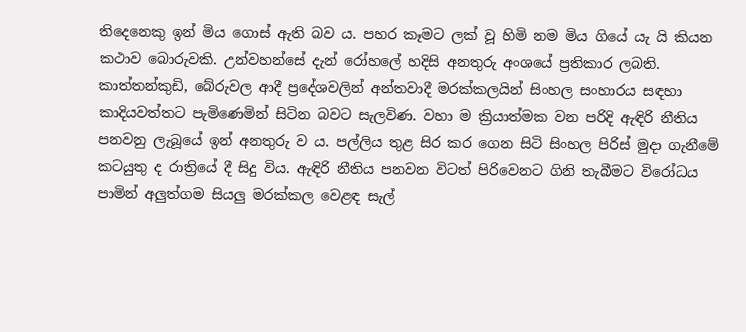තිදෙනෙකු ඉන් මිය ගොස් ඇති බව ය. පහර කෑමට ලක් වූ හිමි නම මිය ගියේ යැ යි කියන කථාව බොරුවකි. උන්වහන්සේ දැන් රෝහලේ හදිසි අනතුරු අංශයේ ප්‍රතිකාර ලබති. කාත්තන්කුඩි, බේරුවල ආදී ප්‍රදේශවලින් අන්තවාදී මරක්කලයින් සිංහල සංහාරය සඳහා කාදියවත්තට පැමිණෙමින් සිටින බවට සැලවිණ. වහා ම ක්‍රියාත්මක වන පරිදි ඇඳිරි නීතිය පනවනු ලැබූයේ ඉන් අනතුරු ව ය. පල්ලිය තුළ සිර කර ගෙන සිටි සිංහල පිරිස් මුදා ගැනීමේ කටයුතු ද රාත්‍රියේ දී සිදු විය. ඇඳිරි නීතිය පනවන විටත් පිරිවෙනට ගිනි තැබීමට විරෝධය පාමින් අලුත්ගම සියලු මරක්කල වෙළඳ සැල්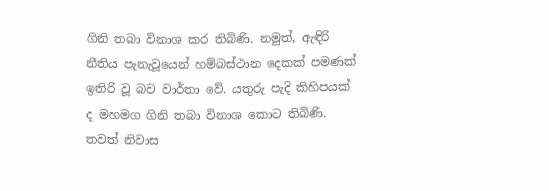ගිනි තබා විනාශ කර තිබිණි. නමුත්, ඇඳිරි නීතිය පැනැවූයෙන් හම්බස්ථාන දෙකක් පමණක් ඉතිරි වූ බව වාර්තා වේ. යතුරු පැදි කිහිපයක් ද මහමග ගිනි තබා විනාශ කොට තිබිණි. තවත් නිවාස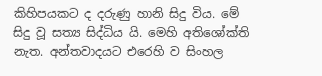කිහිපයකට ද දරුණු හානි සිදු විය. මේ සිදු වූ සත්‍ය සිද්ධිය යි. මෙහි අතිශෝක්ති නැත. අන්තවාදයට එරෙහි ව සිංහල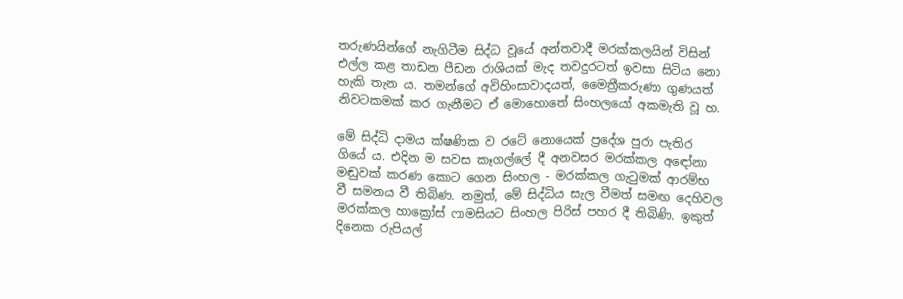තරුණයින්ගේ නැගිටීම සිද්ධ වූයේ අන්තවාදී මරක්කලයින් විසින් එල්ල කළ තාඩන පීඩන රාශියක් මැද තවදුරටත් ඉවසා සිටිය නො හැකි තැන ය. තමන්ගේ අවිහිංසාවාදයත්, මෛත්‍රීකරුණා ගුණයත් නිවටකමක් කර ගැනීමට ඒ මොහොතේ සිංහලයෝ අකමැති වූ හ.

මේ සිද්ධි දාමය ක්ෂණික ව රටේ නොයෙක් ප්‍රදේශ පුරා පැතිර ගියේ ය. එදින ම සවස කෑගල්ලේ දී අනවසර මරක්කල අඳෝනා මඬුවක් කරණ කොට ගෙන සිංහල - මරක්කල ගැටුමක් ආරම්භ වී සමනය වී තිබිණ. නමුත්, මේ සිද්ධිය සැල වීමත් සමඟ දෙහිවල මරක්කල හාක්‍රෝස් ෆාමසියට සිංහල පිරිස් පහර දී තිබිණි. ඉකුත් දිනෙක රුපියල්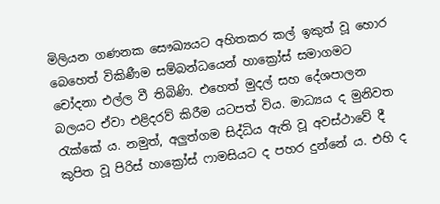මිලියන ගණනක සෞඛ්‍යයට අහිතකර කල් ඉකුත් වූ හොර බෙහෙත් විකිණීම සම්බන්ධයෙන් හාක්‍රෝස් සමාගමට චෝදනා එල්ල වී තිබිණි. එහෙත් මුදල් සහ දේශපාලන බලයට ඒවා එළිදරව් කිරීම යටපත් විය. මාධ්‍යය ද මුනිවත රැක්කේ ය. නමුත්, අලුත්ගම සිද්ධිය ඇති වූ අවස්ථාවේ දී කුපිත වූ පිරිස් හාක්‍රෝස් ෆාමසියට ද පහර දුන්නේ ය. එහි ද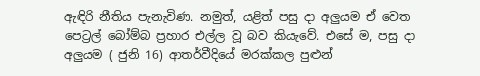ඇඳිරි නීතිය පැනැවිණ. නමුත්, යළිත් පසු දා අලුයම ඒ වෙත පෙට්‍රල් බෝම්බ ප්‍රහාර එල්ල වූ බව කියැවේ. එසේ ම, පසු දා අලුයම ( ජුනි 16) ආතර්වීදියේ මරක්කල පුළුන්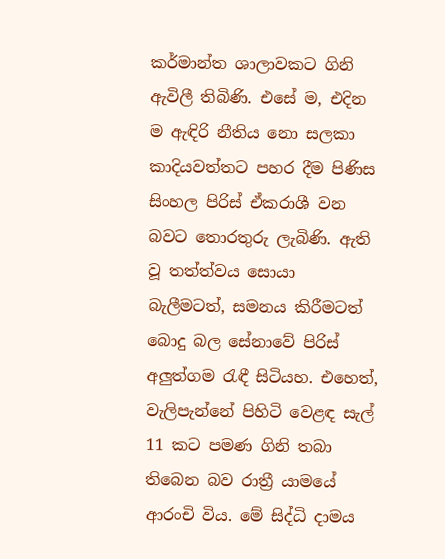කර්මාන්ත ශාලාවකට ගිනි ඇවිලී තිබිණි. එසේ ම, එදින ම ඇඳිරි නීතිය නො සලකා කාදියවත්තට පහර දීම පිණිස සිංහල පිරිස් ඒකරාශී වන බවට තොරතුරු ලැබිණි. ඇති වූ තත්ත්වය සොයා බැලීමටත්, සමනය කිරීමටත් බොදු බල සේනාවේ පිරිස් අලුත්ගම රැඳී සිටියහ. එහෙත්, වැලිපැන්නේ පිහිටි වෙළඳ සැල් 11 කට පමණ ගිනි තබා තිබෙන බව රාත්‍රී යාමයේ ආරංචි විය. මේ සිද්ධි දාමය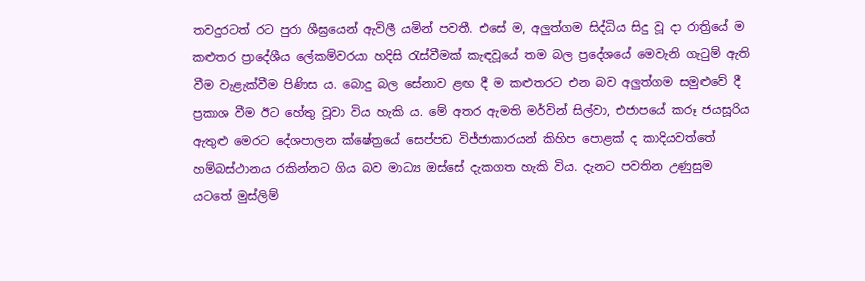තවදුරටත් රට පුරා ශීඝ්‍රයෙන් ඇවිලී යමින් පවතී. එසේ ම, අලුත්ගම සිද්ධිය සිදු වූ දා රාත්‍රියේ ම කළුතර ප්‍රාදේශීය ලේකම්වරයා හදිසි රැස්වීමක් කැඳවූයේ තම බල ප්‍රදේශයේ මෙවැනි ගැටුම් ඇති වීම වැළැක්වීම පිණිස ය. බොදු බල සේනාව ළඟ දී ම කළුතරට එන බව අලුත්ගම සමුළුවේ දී ප්‍රකාශ වීම ඊට හේතු වූවා විය හැකි ය. මේ අතර ඇමති මර්වින් සිල්වා, එජාපයේ කරූ ජයසූරිය ඇතුළු මෙරට දේශපාලන ක්ෂේත්‍රයේ සෙප්පඩ විජ්ජාකාරයන් කිහිප පොළක් ද කාදියවත්තේ හම්බස්ථානය රකින්නට ගිය බව මාධ්‍ය ඔස්සේ දැකගත හැකි විය. දැනට පවතින උණුසුම යටතේ මුස්ලිම්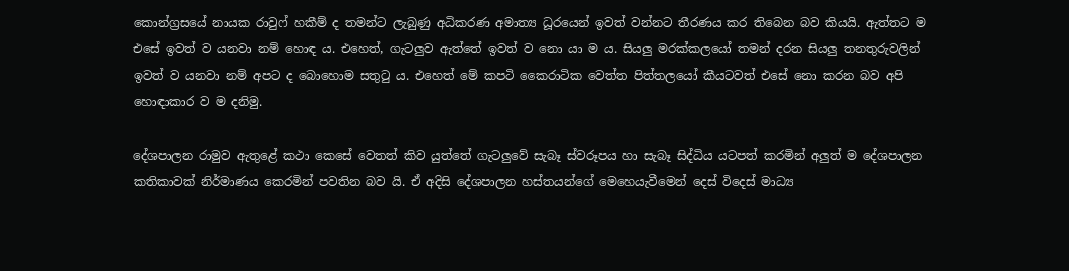කොන්ග්‍රසයේ නායක රාවුෆ් හකීම් ද තමන්ට ලැබුණු අධිකරණ අමාත්‍ය ධූරයෙන් ඉවත් වන්නට තීරණය කර තිබෙන බව කියයි. ඇත්තට ම එසේ ඉවත් ව යනවා නම් හොඳ ය. එහෙත්, ගැටලුව ඇත්තේ ඉවත් ව නො යා ම ය. සියලු මරක්කලයෝ තමන් දරන සියලු තනතුරුවලින් ඉවත් ව යනවා නම් අපට ද බොහොම සතුටු ය. එහෙත් මේ කපටි කෛරාටික වෙත්ත පිත්තලයෝ කීයටවත් එසේ නො කරන බව අපි හොඳාකාර ව ම දනිමු.

දේශපාලන රාමුව ඇතුළේ කථා කෙසේ වෙතත් කිව යුත්තේ ගැටලුවේ සැබෑ ස්වරූපය හා සැබෑ සිද්ධිය යටපත් කරමින් අලුත් ම දේශපාලන කතිකාවක් නිර්මාණය කෙරමින් පවතින බව යි. ඒ අදිසි දේශපාලන හස්තයන්ගේ මෙහෙයැවීමෙන් දෙස් විදෙස් මාධ්‍ය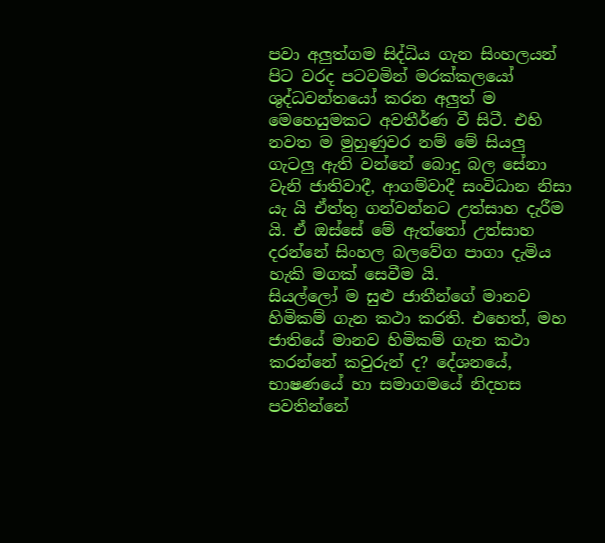පවා අලුත්ගම සිද්ධිය ගැන සිංහලයන් පිට වරද පටවමින් මරක්කලයෝ ශුද්ධවන්තයෝ කරන අලුත් ම මෙහෙයුමකට අවතීර්ණ වී සිටී. එහි නවත ම මුහුණුවර නම් මේ සියලු ගැටලු ඇති වන්නේ බොදු බල සේනා වැනි ජාතිවාදී, ආගම්වාදී සංවිධාන නිසා යැ යි ඒත්තු ගන්වන්නට උත්සාහ දැරීම යි. ඒ ඔස්සේ මේ ඇත්තෝ උත්සාහ දරන්නේ සිංහල බලවේග පාගා දැමිය හැකි මගක් සෙවීම යි.
සියල්ලෝ ම සුළු ජාතීන්ගේ මානව හිමිකම් ගැන කථා කරති. එහෙත්, මහ ජාතියේ මානව හිමිකම් ගැන කථා කරන්නේ කවුරුන් ද? දේශනයේ, භාෂණයේ හා සමාගමයේ නිදහස පවතින්නේ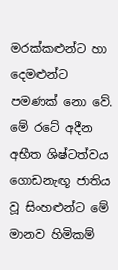මරක්කළුන්ට හා දෙමළුන්ට පමණක් නො වේ. මේ රටේ අදීන අභීත ශිෂ්ටත්වය ගොඩනැඟූ ජාතිය වූ සිංහළුන්ට මේ මානව හිමිකම්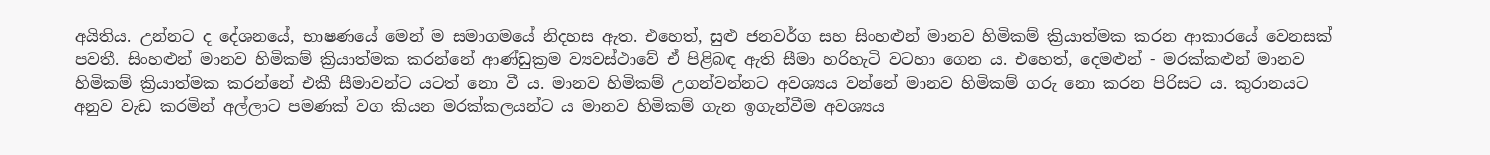අයිතිය. උන්නට ද දේශනයේ, භාෂණයේ මෙන් ම සමාගමයේ නිදහස ඇත. එහෙත්, සුළු ජනවර්ග සහ සිංහළුන් මානව හිමිකම් ක්‍රියාත්මක කරන ආකාරයේ වෙනසක් පවතී. සිංහළුන් මානව හිමිකම් ක්‍රියාත්මක කරන්නේ ආණ්ඩුක්‍රම ව්‍යවස්ථාවේ ඒ පිළිබඳ ඇති සීමා හරිහැටි වටහා ගෙන ය. එහෙත්, දෙමළුන් - මරක්කළුන් මානව හිමිකම් ක්‍රියාත්මක කරන්නේ එකී සීමාවන්ට යටත් නො වී ය. මානව හිමිකම් උගන්වන්නට අවශ්‍යය වන්නේ මානව හිමිකම් ගරු නො කරන පිරිසට ය. කුරානයට අනුව වැඩ කරමින් අල්ලාට පමණක් වග කියන මරක්කලයන්ට ය මානව හිමිකම් ගැන ඉගැන්වීම අවශ්‍යය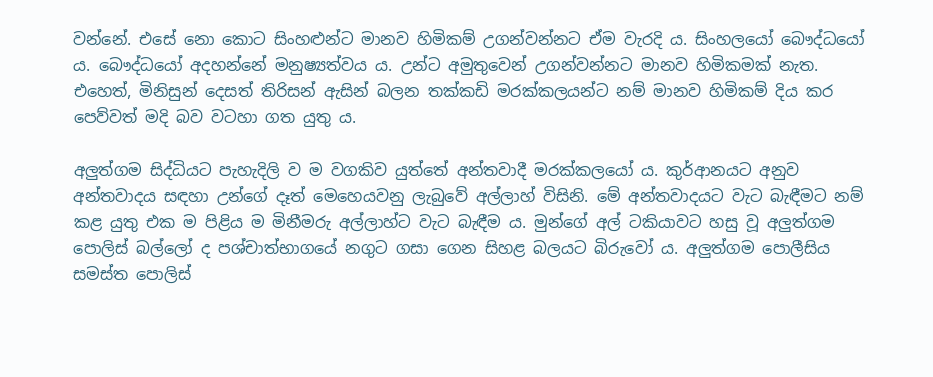වන්නේ. එසේ නො කොට සිංහළුන්ට මානව හිමිකම් උගන්වන්නට ඒම වැරදි ය. සිංහලයෝ බෞද්ධයෝ ය. බෞද්ධයෝ අදහන්නේ මනුෂ්‍යත්වය ය. උන්ට අමුතුවෙන් උගන්වන්නට මානව හිමිකමක් නැත. එහෙත්, මිනිසුන් දෙසත් තිරිසන් ඇසින් බලන තක්කඩි මරක්කලයන්ට නම් මානව හිමිකම් දිය කර පෙව්වත් මදි බව වටහා ගත යුතු ය.

අලුත්ගම සිද්ධියට පැහැදිලි ව ම වගකිව යුත්තේ අන්තවාදී මරක්කලයෝ ය. කුර්ආනයට අනුව අන්තවාදය සඳහා උන්ගේ දෑත් මෙහෙයවනු ලැබුවේ අල්ලාහ් විසිනි. මේ අන්තවාදයට වැට බැඳීමට නම් කළ යුතු එක ම පිළිය ම මිනීමරු අල්ලාහ්ට වැට බැඳීම ය. මුන්ගේ අල් ටකියාවට හසු වූ අලුත්ගම පොලිස් බල්ලෝ ද පශ්චාත්භාගයේ නගුට ගසා ගෙන සිහළ බලයට බිරුවෝ ය. අලුත්ගම පොලීසිය සමස්ත පොලිස්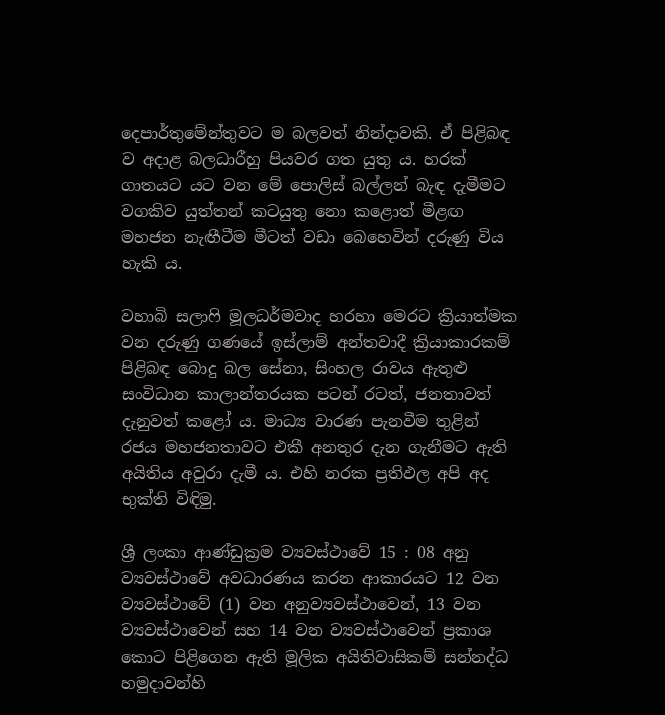දෙපාර්තුමේන්තුවට ම බලවත් නින්දාවකි. ඒ පිළිබඳ ව අදාළ බලධාරීහු පියවර ගත යුතු ය. හරක් ගාතයට යට වන මේ පොලිස් බල්ලන් බැඳ දැමීමට වගකිව යුත්තන් කටයුතු නො කළොත් මීළඟ මහජන නැඟීටීම මීටත් වඩා බෙහෙවින් දරුණු විය හැකි ය.

වහාබි සලාෆි මූලධර්මවාද හරහා මෙරට ක්‍රියාත්මක වන දරුණු ගණයේ ඉස්ලාම් අන්තවාදී ක්‍රියාකාරකම් පිළිබඳ බොදු බල සේනා, සිංහල රාවය ඇතුළු සංවිධාන කාලාන්තරයක පටන් රටත්, ජනතාවත් දැනුවත් කළෝ ය. මාධ්‍ය වාරණ පැනවීම තුළින් රජය මහජනතාවට එකී අනතුර දැන ගැනීමට ඇති අයිතිය අවුරා දැමී ය. එහි නරක ප්‍රතිඵල අපි අද භුක්ති විඳිමු.

ශ්‍රී ලංකා ආණ්ඩුක්‍රම ව්‍යවස්ථාවේ 15 : 08 අනු ව්‍යවස්ථාවේ අවධාරණය කරන ආකාරයට 12 වන ව්‍යවස්ථාවේ (1) වන අනුව්‍යවස්ථාවෙන්, 13 වන ව්‍යවස්ථාවෙන් සහ 14 වන ව්‍යවස්ථාවෙන් ප්‍රකාශ කොට පිළිගෙන ඇති මූලික අයිතිවාසිකම් සන්නද්ධ හමුදාවන්හි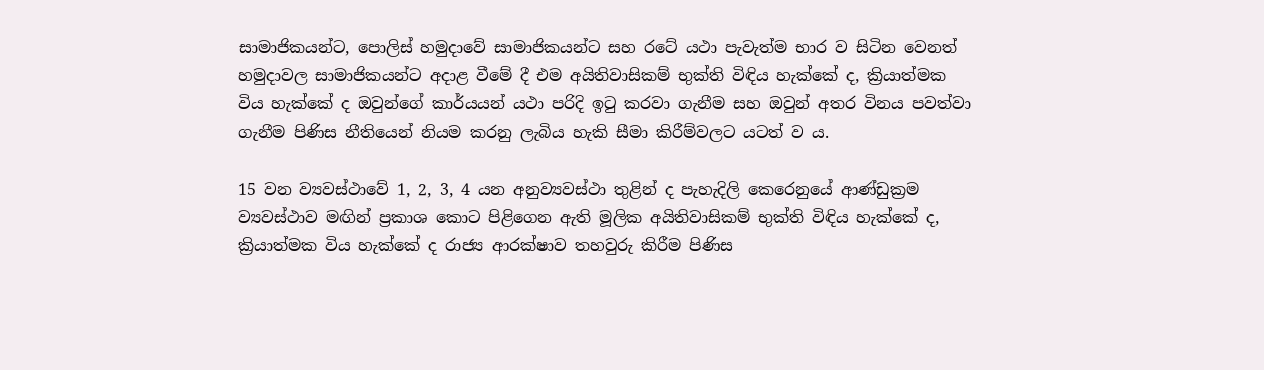සාමාජිකයන්ට, පොලිස් හමුදාවේ සාමාජිකයන්ට සහ රටේ යථා පැවැත්ම භාර ව සිටින වෙනත් හමුදාවල සාමාජිකයන්ට අදාළ වීමේ දී එම අයිතිවාසිකම් භුක්ති විඳිය හැක්කේ ද, ක්‍රියාත්මක විය හැක්කේ ද ඔවුන්ගේ කාර්යයන් යථා පරිදි ඉටු කරවා ගැනීම සහ ඔවුන් අතර විනය පවත්වා ගැනීම පිණිස නීතියෙන් නියම කරනු ලැබිය හැකි සීමා කිරීම්වලට යටත් ව ය.

15 වන ව්‍යවස්ථාවේ 1, 2, 3, 4 යන අනුව්‍යවස්ථා තුළින් ද පැහැදිලි කෙරෙනුයේ ආණ්ඩුක්‍රම ව්‍යවස්ථාව මඟින් ප්‍රකාශ කොට පිළිගෙන ඇති මූලික අයිතිවාසිකම් භුක්ති විඳිය හැක්කේ ද, ක්‍රියාත්මක විය හැක්කේ ද රාජ්‍ය ආරක්ෂාව තහවුරු කිරීම පිණිස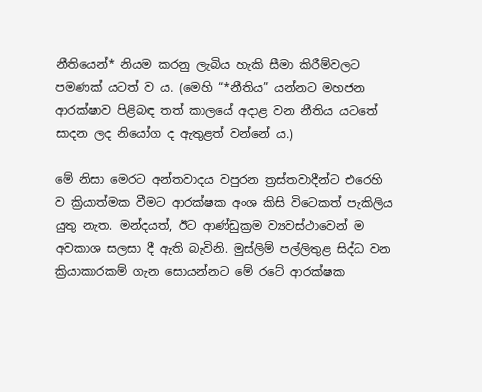නීතියෙන්* නියම කරනු ලැබිය හැකි සීමා කිරීම්වලට පමණක් යටත් ව ය. (මෙහි “*නීතිය” යන්නට මහජන ආරක්ෂාව පිළිබඳ තත් කාලයේ අදාළ වන නීතිය යටතේ සාදන ලද නියෝග ද ඇතුළත් වන්නේ ය.)

මේ නිසා මෙරට අන්තවාදය වපුරන ත්‍රස්තවාදීන්ට එරෙහි ව ක්‍රියාත්මක වීමට ආරක්ෂක අංශ කිසි විටෙකත් පැකිලිය යුතු නැත. මන්දයත්, ඊට ආණ්ඩුක්‍රම ව්‍යවස්ථාවෙන් ම අවකාශ සලසා දී ඇති බැවිනි. මුස්ලිම් පල්ලිතුළ සිද්ධ වන ක්‍රියාකාරකම් ගැන සොයන්නට මේ රටේ ආරක්ෂක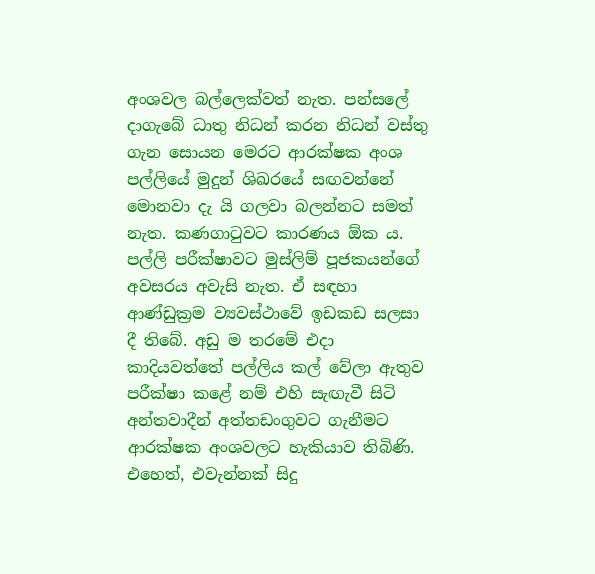අංශවල බල්ලෙක්වත් නැත. පන්සලේ දාගැබේ ධාතු නිධන් කරන නිධන් වස්තු ගැන සොයන මෙරට ආරක්ෂක අංශ පල්ලියේ මුදුන් ශිඛරයේ සඟවන්නේ මොනවා දැ යි ගලවා බලන්නට සමත් නැත. කණගාටුවට කාරණය ඕක ය. පල්ලි පරීක්ෂාවට මුස්ලිම් පූජකයන්ගේ අවසරය අවැසි නැත. ඒ සඳහා ආණ්ඩුක්‍රම ව්‍යවස්ථාවේ ඉඩකඩ සලසා දී තිබේ. අඩු ම තරමේ එදා කාදියවත්තේ පල්ලිය කල් වේලා ඇතුව පරීක්ෂා කළේ නම් එහි සැඟැවී සිටි අන්තවාදීන් අත්තඩංගුවට ගැනීමට ආරක්ෂක අංශවලට හැකියාව තිබිණි. එහෙත්, එවැන්නක් සිදු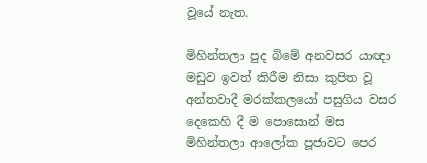වූයේ නැත.

මිහින්තලා පුද බිමේ අනවසර යාඥා මඩුව ඉවත් කිරීම නිසා කුපිත වූ අන්තවාදී මරක්කලයෝ පසුගිය වසර දෙකෙහි දී ම පොසොන් මස මිහින්තලා ආලෝක පූජාවට පෙර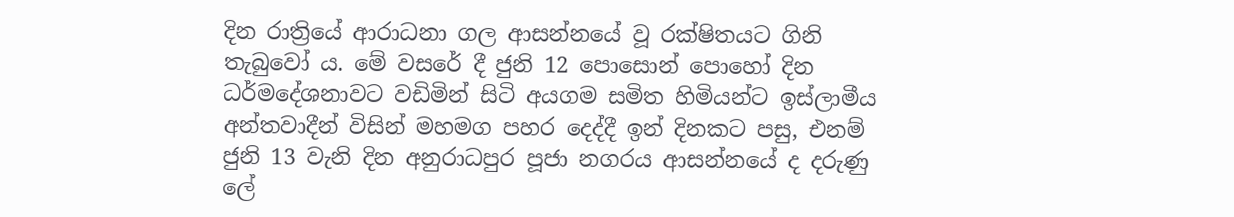දින රාත්‍රියේ ආරාධනා ගල ආසන්නයේ වූ රක්ෂිතයට ගිනි තැබුවෝ ය. මේ වසරේ දී ජුනි 12 පොසොන් පොහෝ දින ධර්මදේශනාවට වඩිමින් සිටි අයගම සමිත හිමියන්ට ඉස්ලාමීය අන්තවාදීන් විසින් මහමග පහර දෙද්දී ඉන් දිනකට පසු, එනම් ජුනි 13 වැනි දින අනුරාධපුර පූජා නගරය ආසන්නයේ ද දරුණු ලේ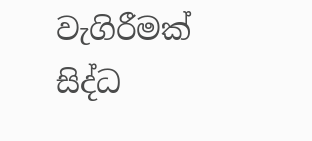වැගිරීමක් සිද්ධ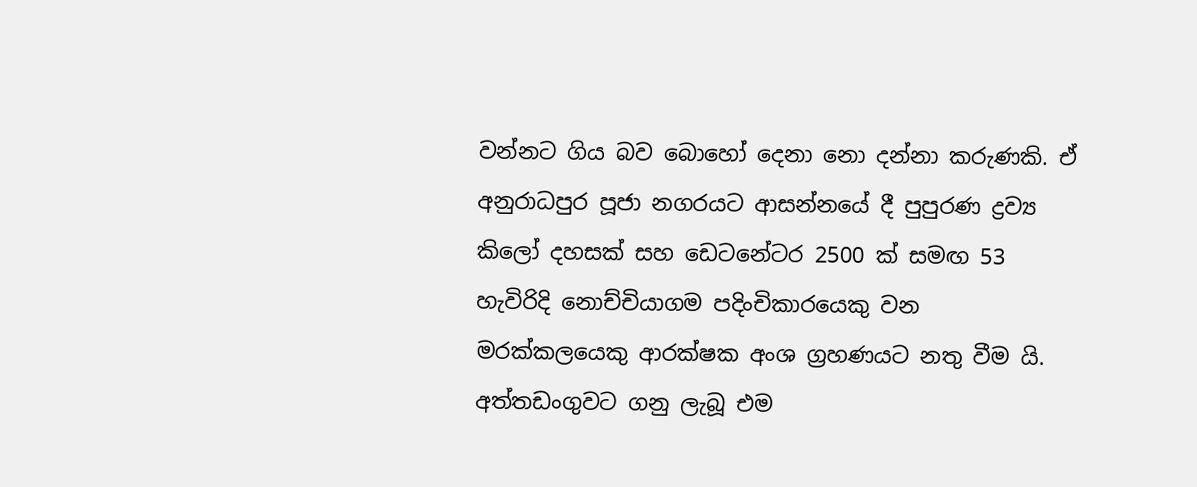වන්නට ගිය බව බොහෝ දෙනා නො දන්නා කරුණකි. ඒ අනුරාධපුර පූජා නගරයට ආසන්නයේ දී පුපුරණ ද්‍රව්‍ය කිලෝ දහසක් සහ ඩෙටනේටර 2500 ක් සමඟ 53 හැවිරිදි නොච්චියාගම පදිංචිකාරයෙකු වන මරක්කලයෙකු ආරක්ෂක අංශ ග්‍රහණයට නතු වීම යි. අත්තඩංගුවට ගනු ලැබූ එම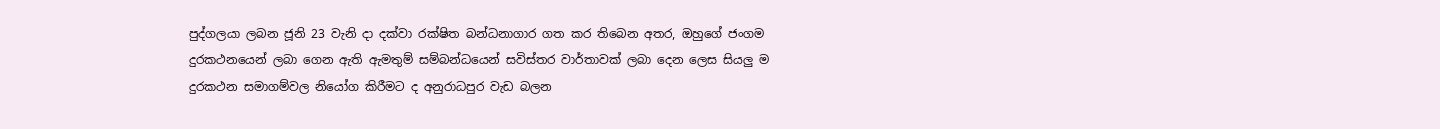පුද්ගලයා ලබන ජූනි 23 වැනි දා දක්වා රක්ෂිත බන්ධනාගාර ගත කර තිබෙන අතර, ඔහු‍ගේ ජංගම දුරකථනයෙන් ලබා ගෙන ඇති ඇමතුම් සම්බන්ධයෙන් සවිස්තර වාර්තාවක් ලබා දෙන ලෙස සියලු ම දුරකථන සමාගම්වල නියෝග කිරීමට ද අනුරාධපුර වැඩ බලන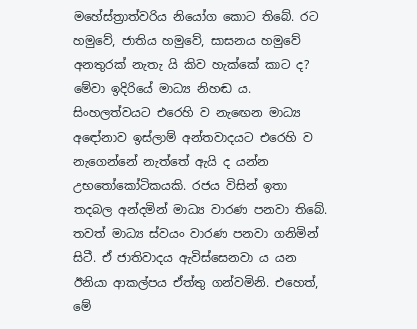මහේස්ත්‍රාත්වරිය නියෝග කොට තිබේ. රට හමුවේ, ජාතිය හමුවේ, සාසනය හමුවේ අනතුරක් නැතැ යි කිව හැක්කේ කාට ද? මේවා ඉදිරියේ මාධ්‍ය නිහඬ ය. සිංහලත්වයට එරෙහි ව නැඟෙන මාධ්‍ය අඳෝනාව ඉස්ලාම් අන්තවාදයට එරෙහි ව නැගෙන්නේ නැත්තේ ඇයි ද යන්න උභතෝකෝටිකයකි. රජය විසින් ඉතා තදබල අන්දමින් මාධ්‍ය වාරණ පනවා තිබේ. තවත් මාධ්‍ය ස්වයං වාරණ පනවා ගනිමින් සිටී. ඒ ජාතිවාදය ඇවිස්සෙනවා ය යන ඊනියා ආකල්පය ඒත්තු ගන්වමිනි. එහෙත්, මේ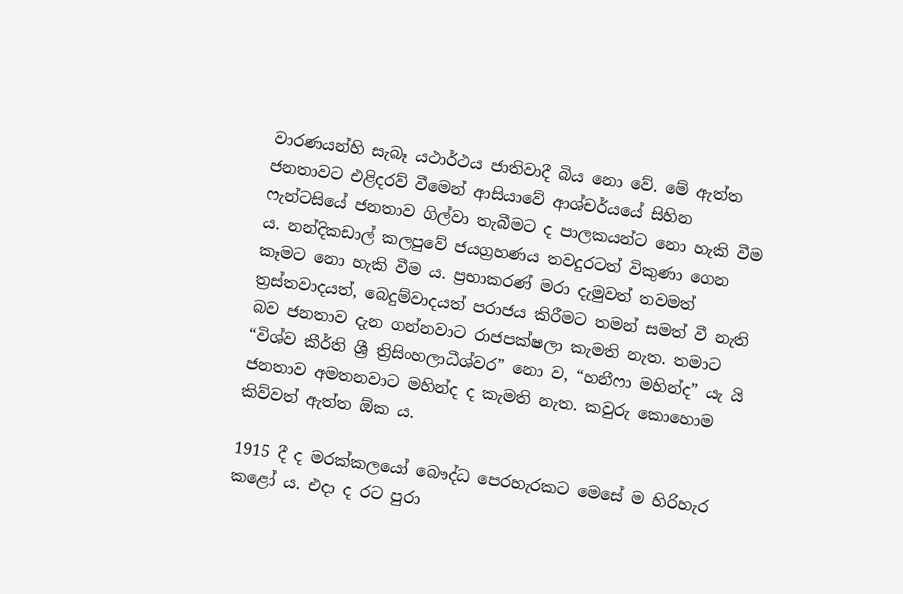වාරණයන්හි සැබෑ යථාර්ථය ජාතිවාදී බිය නො වේ. මේ ඇත්ත ජනතාවට එළිදරව් වීමෙන් ආසියාවේ ආශ්චර්යයේ සිහින ෆැන්ටසියේ ජනතාව ගිල්වා තැබීමට ද පාලකයන්ට නො හැකි වීම ය. නන්දිකඩාල් කලපුවේ ජයග්‍රහණය තවදුරටත් විකුණා ගෙන කෑමට නො හැකි වීම ය. ප්‍රභාකරණ් මරා දැමුවත් තවමත් ත්‍රස්තවාදයත්, බෙදුම්වාදයත් පරාජය කිරීමට තමන් සමත් වී නැති බව ජනතාව දැන ගන්නවාට රාජපක්ෂලා කැමති නැත. තමාට “විශ්ව කීර්ති ශ්‍රී ත්‍රිසිංහලාධීශ්වර” නො ව, “හනීෆා මහින්ද” යැ යි ජනතාව අමතනවාට මහින්ද ද කැමති නැත. කවුරු කොහොම කිව්වත් ඇත්ත ඕක ය.

1915 දී ද මරක්කලයෝ බෞද්ධ පෙරහැරකට මෙසේ ම හිරිහැර කළෝ ය. එදා ද රට පුරා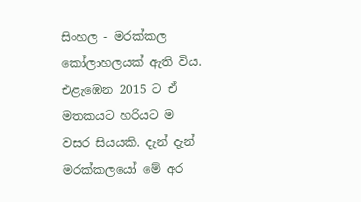සිංහල - මරක්කල කෝලාහලයක් ඇති විය. එළැඹෙන 2015 ට ඒ මතකයට හරියට ම වසර සියයකි. දැන් දැන් මරක්කලයෝ මේ අර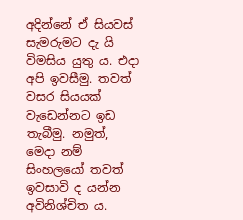අදින්නේ ඒ සියවස් සැමරුමට දැ යි විමසිය යුතු ය. එදා අපි ඉවසීමු. තවත් වසර සියයක් වැඩෙන්නට ඉඩ තැබීමු. නමුත්, මෙදා නම් සිංහලයෝ තවත් ඉවසාවි ද යන්න අවිනිශ්චිත ය.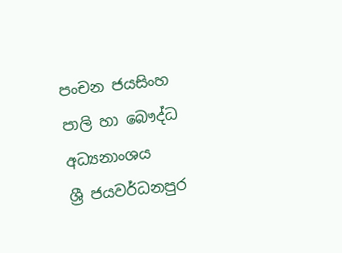පංචන ජයසිංහ
පාලි හා බෞද්ධ අධ්‍යනාංශය
ශ්‍රී ජයවර්ධනපුර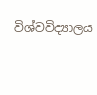විශ්වවිද්‍යාලය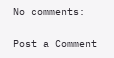No comments:

Post a Comment